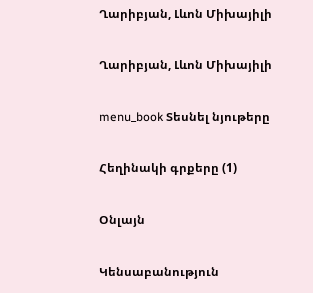Ղարիբյան, Լևոն Միխայիլի

Ղարիբյան, Լևոն Միխայիլի

menu_book Տեսնել նյութերը

Հեղինակի գրքերը (1)

Օնլայն

Կենսաբանություն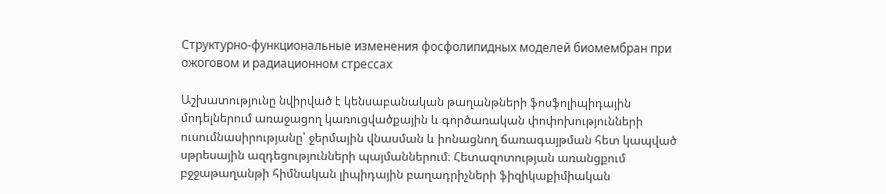Структурно-функциональные изменения фосфолипидных моделей биомембран при ожоговом и радиационном стрессах

Աշխատությունը նվիրված է կենսաբանական թաղանթների ֆոսֆոլիպիդային մոդելներում առաջացող կառուցվածքային և գործառական փոփոխությունների ուսումնասիրությանը՝ ջերմային վնասման և իոնացնող ճառագայթման հետ կապված սթրեսային ազդեցությունների պայմաններում։ Հետազոտության առանցքում բջջաթաղանթի հիմնական լիպիդային բաղադրիչների ֆիզիկաքիմիական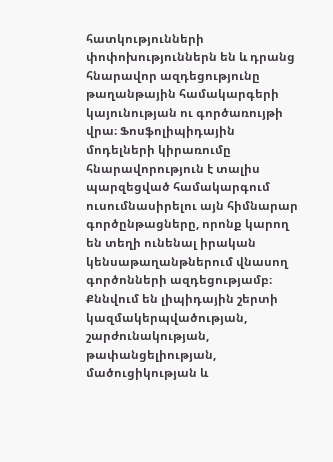հատկությունների փոփոխություններն են և դրանց հնարավոր ազդեցությունը թաղանթային համակարգերի կայունության ու գործառույթի վրա։ Ֆոսֆոլիպիդային մոդելների կիրառումը հնարավորություն է տալիս պարզեցված համակարգում ուսումնասիրելու այն հիմնարար գործընթացները, որոնք կարող են տեղի ունենալ իրական կենսաթաղանթներում վնասող գործոնների ազդեցությամբ։ Քննվում են լիպիդային շերտի կազմակերպվածության, շարժունակության, թափանցելիության, մածուցիկության և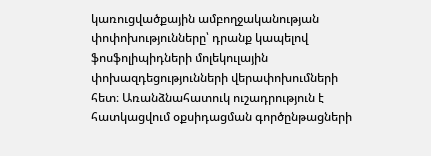կառուցվածքային ամբողջականության փոփոխությունները՝ դրանք կապելով ֆոսֆոլիպիդների մոլեկուլային փոխազդեցությունների վերափոխումների հետ։ Առանձնահատուկ ուշադրություն է հատկացվում օքսիդացման գործընթացների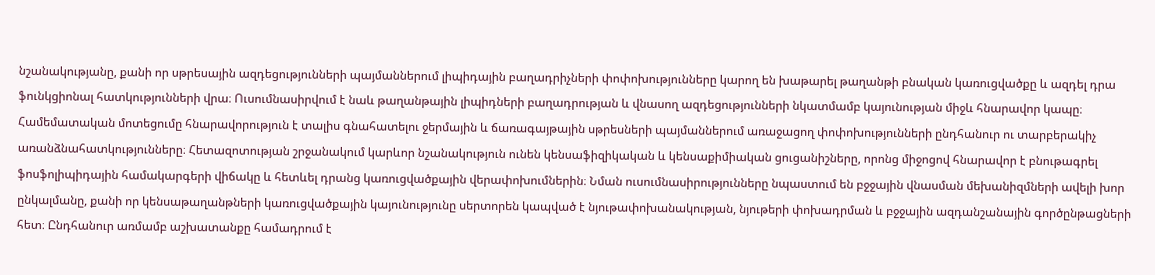նշանակությանը, քանի որ սթրեսային ազդեցությունների պայմաններում լիպիդային բաղադրիչների փոփոխությունները կարող են խաթարել թաղանթի բնական կառուցվածքը և ազդել դրա ֆունկցիոնալ հատկությունների վրա։ Ուսումնասիրվում է նաև թաղանթային լիպիդների բաղադրության և վնասող ազդեցությունների նկատմամբ կայունության միջև հնարավոր կապը։ Համեմատական մոտեցումը հնարավորություն է տալիս գնահատելու ջերմային և ճառագայթային սթրեսների պայմաններում առաջացող փոփոխությունների ընդհանուր ու տարբերակիչ առանձնահատկությունները։ Հետազոտության շրջանակում կարևոր նշանակություն ունեն կենսաֆիզիկական և կենսաքիմիական ցուցանիշները, որոնց միջոցով հնարավոր է բնութագրել ֆոսֆոլիպիդային համակարգերի վիճակը և հետևել դրանց կառուցվածքային վերափոխումներին։ Նման ուսումնասիրությունները նպաստում են բջջային վնասման մեխանիզմների ավելի խոր ընկալմանը, քանի որ կենսաթաղանթների կառուցվածքային կայունությունը սերտորեն կապված է նյութափոխանակության, նյութերի փոխադրման և բջջային ազդանշանային գործընթացների հետ։ Ընդհանուր առմամբ աշխատանքը համադրում է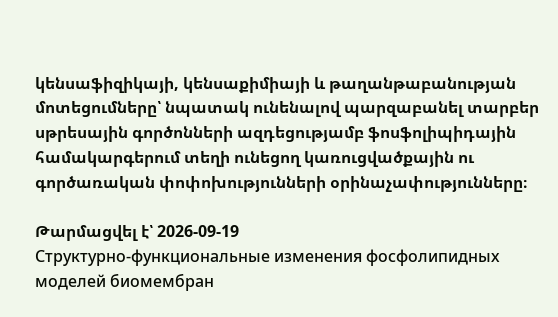կենսաֆիզիկայի, կենսաքիմիայի և թաղանթաբանության մոտեցումները՝ նպատակ ունենալով պարզաբանել տարբեր սթրեսային գործոնների ազդեցությամբ ֆոսֆոլիպիդային համակարգերում տեղի ունեցող կառուցվածքային ու գործառական փոփոխությունների օրինաչափությունները։

Թարմացվել է՝ 2026-09-19
Структурно-функциональные изменения фосфолипидных моделей биомембран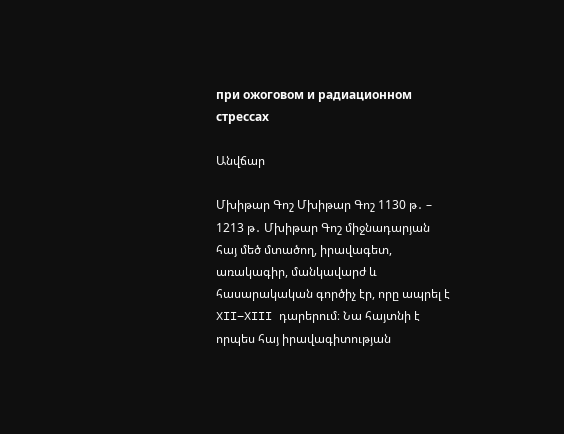при ожоговом и радиационном стрессах

Անվճար

Մխիթար Գոշ Մխիթար Գոշ 1130 թ․ – 1213 թ․ Մխիթար Գոշ միջնադարյան հայ մեծ մտածող, իրավագետ, առակագիր, մանկավարժ և հասարակական գործիչ էր, որը ապրել է XII–XIII դարերում։ Նա հայտնի է որպես հայ իրավագիտության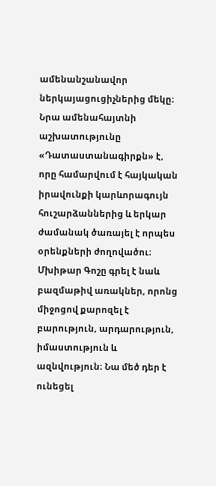ամենանշանավոր ներկայացուցիչներից մեկը։ Նրա ամենահայտնի աշխատությունը «Դատաստանագիրքն» է, որը համարվում է հայկական իրավունքի կարևորագույն հուշարձաններից և երկար ժամանակ ծառայել է որպես օրենքների ժողովածու։ Մխիթար Գոշը գրել է նաև բազմաթիվ առակներ, որոնց միջոցով քարոզել է բարություն, արդարություն, իմաստություն և ազնվություն։ Նա մեծ դեր է ունեցել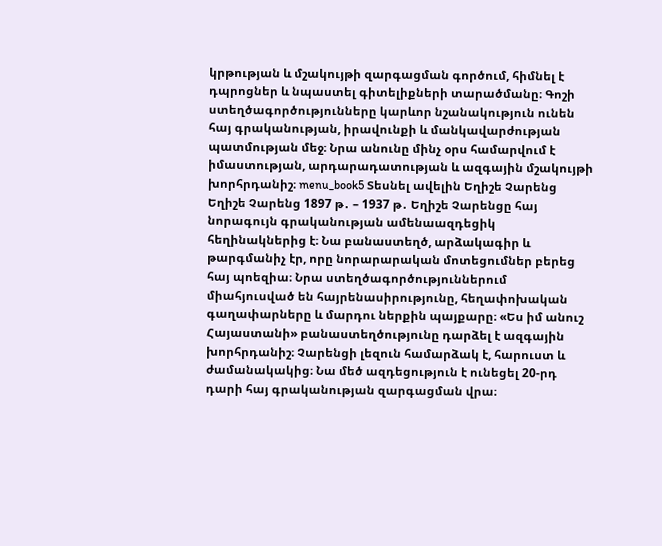կրթության և մշակույթի զարգացման գործում, հիմնել է դպրոցներ և նպաստել գիտելիքների տարածմանը։ Գոշի ստեղծագործությունները կարևոր նշանակություն ունեն հայ գրականության, իրավունքի և մանկավարժության պատմության մեջ։ Նրա անունը մինչ օրս համարվում է իմաստության, արդարադատության և ազգային մշակույթի խորհրդանիշ։ menu_book5 Տեսնել ավելին Եղիշե Չարենց Եղիշե Չարենց 1897 թ․ – 1937 թ․ Եղիշե Չարենցը հայ նորագույն գրականության ամենաազդեցիկ հեղինակներից է։ Նա բանաստեղծ, արձակագիր և թարգմանիչ էր, որը նորարարական մոտեցումներ բերեց հայ պոեզիա։ Նրա ստեղծագործություններում միահյուսված են հայրենասիրությունը, հեղափոխական գաղափարները և մարդու ներքին պայքարը։ «Ես իմ անուշ Հայաստանի» բանաստեղծությունը դարձել է ազգային խորհրդանիշ։ Չարենցի լեզուն համարձակ է, հարուստ և ժամանակակից։ Նա մեծ ազդեցություն է ունեցել 20-րդ դարի հայ գրականության զարգացման վրա։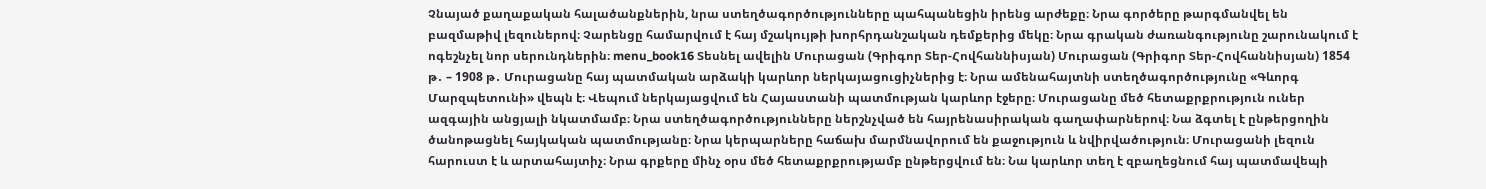Չնայած քաղաքական հալածանքներին, նրա ստեղծագործությունները պահպանեցին իրենց արժեքը։ Նրա գործերը թարգմանվել են բազմաթիվ լեզուներով։ Չարենցը համարվում է հայ մշակույթի խորհրդանշական դեմքերից մեկը։ Նրա գրական ժառանգությունը շարունակում է ոգեշնչել նոր սերունդներին։ menu_book16 Տեսնել ավելին Մուրացան (Գրիգոր Տեր-Հովհաննիսյան) Մուրացան (Գրիգոր Տեր-Հովհաննիսյան) 1854 թ․ – 1908 թ․ Մուրացանը հայ պատմական արձակի կարևոր ներկայացուցիչներից է։ Նրա ամենահայտնի ստեղծագործությունը «Գևորգ Մարզպետունի» վեպն է։ Վեպում ներկայացվում են Հայաստանի պատմության կարևոր էջերը։ Մուրացանը մեծ հետաքրքրություն ուներ ազգային անցյալի նկատմամբ։ Նրա ստեղծագործությունները ներշնչված են հայրենասիրական գաղափարներով։ Նա ձգտել է ընթերցողին ծանոթացնել հայկական պատմությանը։ Նրա կերպարները հաճախ մարմնավորում են քաջություն և նվիրվածություն։ Մուրացանի լեզուն հարուստ է և արտահայտիչ։ Նրա գրքերը մինչ օրս մեծ հետաքրքրությամբ ընթերցվում են։ Նա կարևոր տեղ է զբաղեցնում հայ պատմավեպի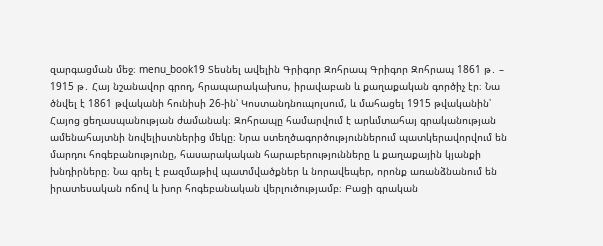զարգացման մեջ։ menu_book19 Տեսնել ավելին Գրիգոր Զոհրապ Գրիգոր Զոհրապ 1861 թ․ – 1915 թ․ Հայ նշանավոր գրող, հրապարակախոս, իրավաբան և քաղաքական գործիչ էր։ Նա ծնվել է 1861 թվականի հունիսի 26-ին՝ Կոստանդնուպոլսում, և մահացել 1915 թվականին՝ Հայոց ցեղասպանության ժամանակ։ Զոհրապը համարվում է արևմտահայ գրականության ամենահայտնի նովելիստներից մեկը։ Նրա ստեղծագործություններում պատկերավորվում են մարդու հոգեբանությունը, հասարակական հարաբերությունները և քաղաքային կյանքի խնդիրները։ Նա գրել է բազմաթիվ պատմվածքներ և նորավեպեր, որոնք առանձնանում են իրատեսական ոճով և խոր հոգեբանական վերլուծությամբ։ Բացի գրական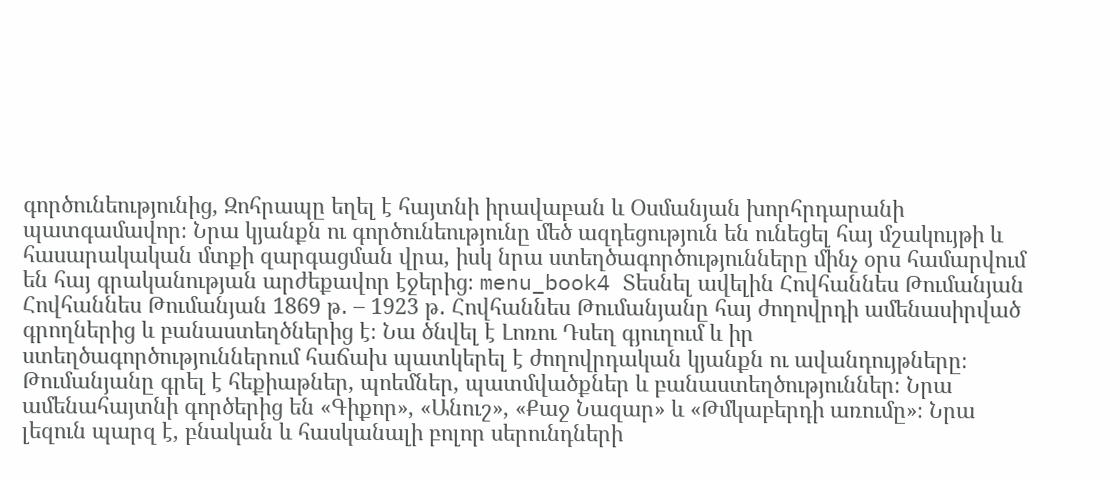գործունեությունից, Զոհրապը եղել է հայտնի իրավաբան և Օսմանյան խորհրդարանի պատգամավոր։ Նրա կյանքն ու գործունեությունը մեծ ազդեցություն են ունեցել հայ մշակույթի և հասարակական մտքի զարգացման վրա, իսկ նրա ստեղծագործությունները մինչ օրս համարվում են հայ գրականության արժեքավոր էջերից։ menu_book4 Տեսնել ավելին Հովհաննես Թումանյան Հովհաննես Թումանյան 1869 թ․ – 1923 թ․ Հովհաննես Թումանյանը հայ ժողովրդի ամենասիրված գրողներից և բանաստեղծներից է։ Նա ծնվել է Լոռու Դսեղ գյուղում և իր ստեղծագործություններում հաճախ պատկերել է ժողովրդական կյանքն ու ավանդույթները։ Թումանյանը գրել է հեքիաթներ, պոեմներ, պատմվածքներ և բանաստեղծություններ։ Նրա ամենահայտնի գործերից են «Գիքոր», «Անուշ», «Քաջ Նազար» և «Թմկաբերդի առումը»։ Նրա լեզուն պարզ է, բնական և հասկանալի բոլոր սերունդների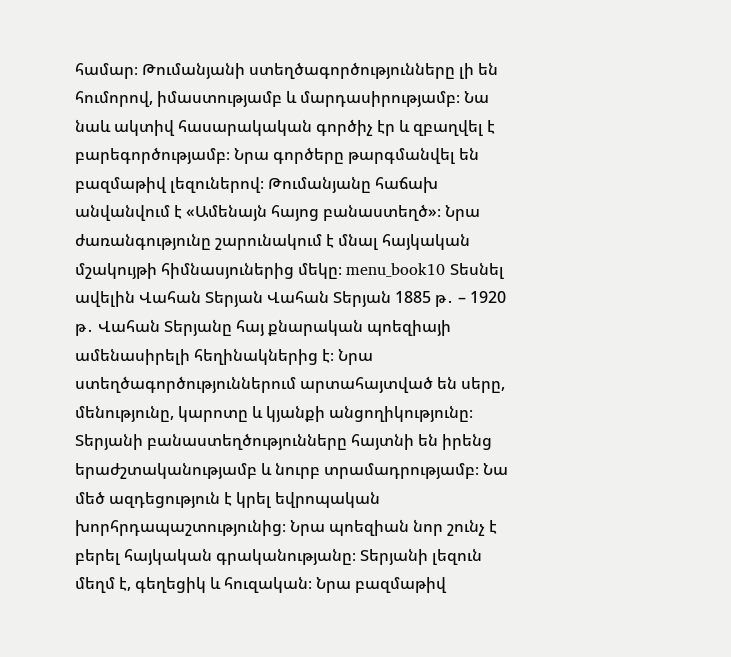համար։ Թումանյանի ստեղծագործությունները լի են հումորով, իմաստությամբ և մարդասիրությամբ։ Նա նաև ակտիվ հասարակական գործիչ էր և զբաղվել է բարեգործությամբ։ Նրա գործերը թարգմանվել են բազմաթիվ լեզուներով։ Թումանյանը հաճախ անվանվում է «Ամենայն հայոց բանաստեղծ»։ Նրա ժառանգությունը շարունակում է մնալ հայկական մշակույթի հիմնասյուներից մեկը։ menu_book10 Տեսնել ավելին Վահան Տերյան Վահան Տերյան 1885 թ․ – 1920 թ․ Վահան Տերյանը հայ քնարական պոեզիայի ամենասիրելի հեղինակներից է։ Նրա ստեղծագործություններում արտահայտված են սերը, մենությունը, կարոտը և կյանքի անցողիկությունը։ Տերյանի բանաստեղծությունները հայտնի են իրենց երաժշտականությամբ և նուրբ տրամադրությամբ։ Նա մեծ ազդեցություն է կրել եվրոպական խորհրդապաշտությունից։ Նրա պոեզիան նոր շունչ է բերել հայկական գրականությանը։ Տերյանի լեզուն մեղմ է, գեղեցիկ և հուզական։ Նրա բազմաթիվ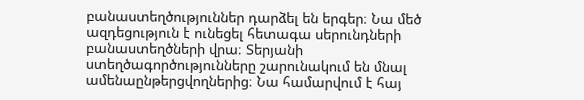բանաստեղծություններ դարձել են երգեր։ Նա մեծ ազդեցություն է ունեցել հետագա սերունդների բանաստեղծների վրա։ Տերյանի ստեղծագործությունները շարունակում են մնալ ամենաընթերցվողներից։ Նա համարվում է հայ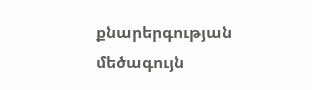քնարերգության մեծագույն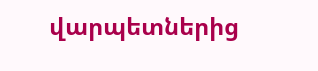վարպետներից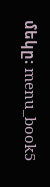մեկը։ menu_book5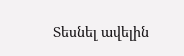Տեսնել ավելին